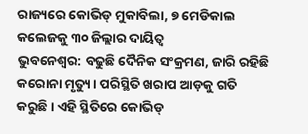ରାଜ୍ୟରେ କୋଭିଡ୍ ମୁକାବିଲା, ୭ ମେଡିକାଲ କଲେଜକୁ ୩୦ ଜିଲ୍ଲାର ଦାୟିତ୍ବ
ଭୁବନେଶ୍ୱର: ବଢୁଛି ଦୈନିକ ସଂକ୍ରମଣ, ଜାରି ରହିଛି କରୋନା ମୃତ୍ୟୁ। ପରିସ୍ଥିତି ଖରାପ ଆଡ଼କୁ ଗତି କରୁଛି। ଏହି ସ୍ଥିତିରେ କୋଭିଡ୍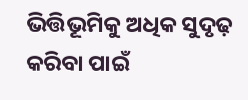ଭିତ୍ତିଭୂମିକୁ ଅଧିକ ସୁଦୃଢ଼ କରିବା ପାଇଁ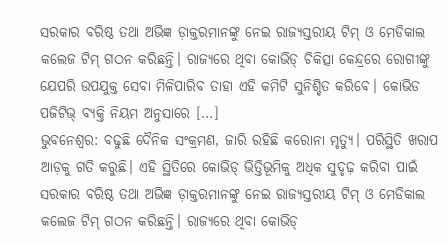ସରକାର ବରିଷ୍ଠ ତଥା ଅଭିଜ୍ଞ ଡ଼ାକ୍ତରମାନଙ୍କୁ ନେଇ ରାଜ୍ୟସ୍ତରୀୟ ଟିମ୍ ଓ ମେଡିକାଲ କଲେଜ ଟିମ୍ ଗଠନ କରିଛନ୍ତି। ରାଜ୍ୟରେ ଥିବା କୋଭିଡ୍ ଚିକିତ୍ସା କେନ୍ଦ୍ରରେ ରୋଗୀଙ୍କୁ ଯେପରି ଉପଯୁକ୍ତ ସେବା ମିଳିପାରିବ ତାହା ଏହି କମିଟି ସୁନିଶ୍ଚିତ କରିବେ। କୋଭିଡ ପଜିଟିଭ୍ ବ୍ୟକ୍ତି ନିୟମ ଅନୁସାରେ […]
ଭୁବନେଶ୍ୱର: ବଢୁଛି ଦୈନିକ ସଂକ୍ରମଣ, ଜାରି ରହିଛି କରୋନା ମୃତ୍ୟୁ। ପରିସ୍ଥିତି ଖରାପ ଆଡ଼କୁ ଗତି କରୁଛି। ଏହି ସ୍ଥିତିରେ କୋଭିଡ୍ ଭିତ୍ତିଭୂମିକୁ ଅଧିକ ସୁଦୃଢ଼ କରିବା ପାଇଁ ସରକାର ବରିଷ୍ଠ ତଥା ଅଭିଜ୍ଞ ଡ଼ାକ୍ତରମାନଙ୍କୁ ନେଇ ରାଜ୍ୟସ୍ତରୀୟ ଟିମ୍ ଓ ମେଡିକାଲ କଲେଜ ଟିମ୍ ଗଠନ କରିଛନ୍ତି। ରାଜ୍ୟରେ ଥିବା କୋଭିଡ୍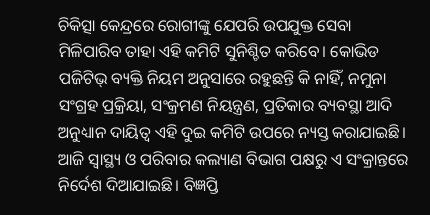ଚିକିତ୍ସା କେନ୍ଦ୍ରରେ ରୋଗୀଙ୍କୁ ଯେପରି ଉପଯୁକ୍ତ ସେବା ମିଳିପାରିବ ତାହା ଏହି କମିଟି ସୁନିଶ୍ଚିତ କରିବେ। କୋଭିଡ ପଜିଟିଭ୍ ବ୍ୟକ୍ତି ନିୟମ ଅନୁସାରେ ରହୁଛନ୍ତି କି ନାହିଁ, ନମୁନା ସଂଗ୍ରହ ପ୍ରକ୍ରିୟା, ସଂକ୍ରମଣ ନିୟନ୍ତ୍ରଣ, ପ୍ରତିକାର ବ୍ୟବସ୍ଥା ଆଦି ଅନୁଧ୍ୟାନ ଦାୟିତ୍ୱ ଏହି ଦୁଇ କମିଟି ଉପରେ ନ୍ୟସ୍ତ କରାଯାଇଛି। ଆଜି ସ୍ୱାସ୍ଥ୍ୟ ଓ ପରିବାର କଲ୍ୟାଣ ବିଭାଗ ପକ୍ଷରୁ ଏ ସଂକ୍ରାନ୍ତରେ ନିର୍ଦେଶ ଦିଆଯାଇଛି। ବିଜ୍ଞପ୍ତି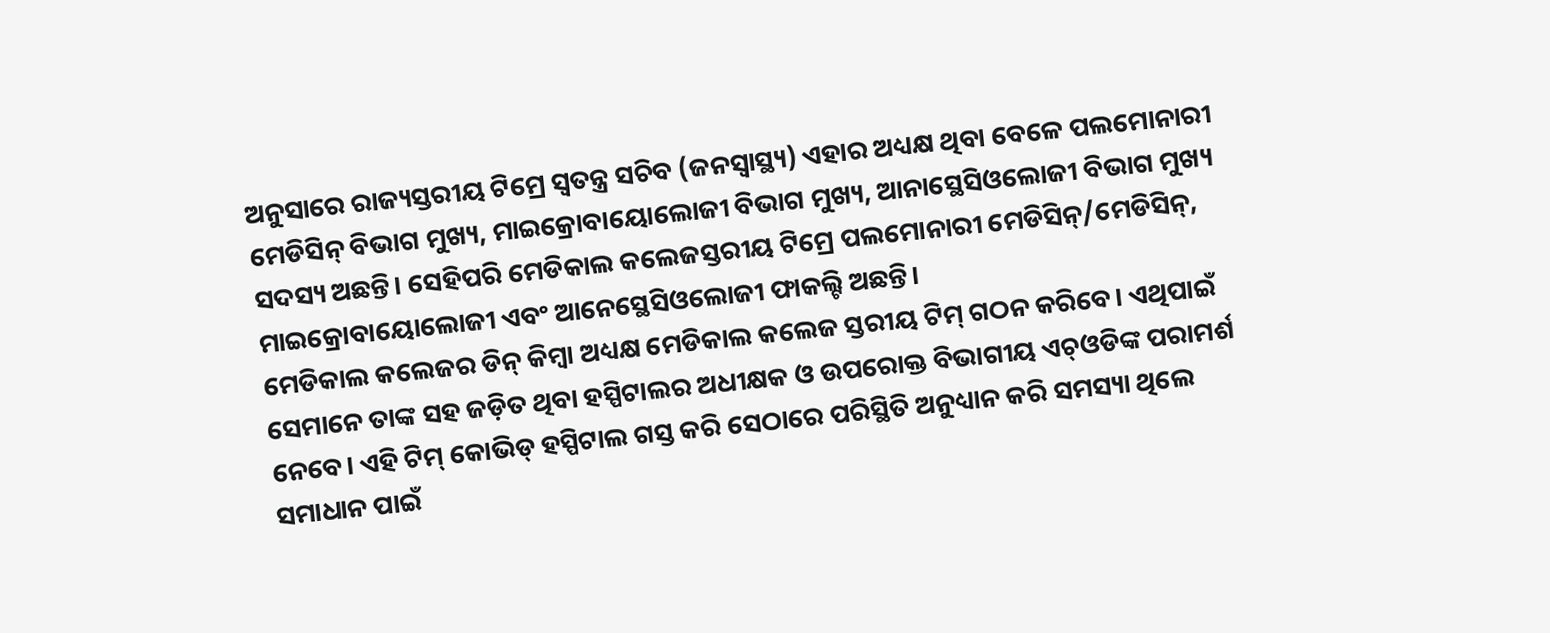ଅନୁସାରେ ରାଜ୍ୟସ୍ତରୀୟ ଟିମ୍ରେ ସ୍ୱତନ୍ତ୍ର ସଚିବ (ଜନସ୍ୱାସ୍ଥ୍ୟ) ଏହାର ଅଧ୍ୟକ୍ଷ ଥିବା ବେଳେ ପଲମୋନାରୀ ମେଡିସିନ୍ ବିଭାଗ ମୁଖ୍ୟ, ମାଇକ୍ରୋବାୟୋଲୋଜୀ ବିଭାଗ ମୁଖ୍ୟ, ଆନାସ୍ଥେସିଓଲୋଜୀ ବିଭାଗ ମୁଖ୍ୟ ସଦସ୍ୟ ଅଛନ୍ତି। ସେହିପରି ମେଡିକାଲ କଲେଜସ୍ତରୀୟ ଟିମ୍ରେ ପଲମୋନାରୀ ମେଡିସିନ୍/ମେଡିସିନ୍, ମାଇକ୍ରୋବାୟୋଲୋଜୀ ଏବଂ ଆନେସ୍ଥେସିଓଲୋଜୀ ଫାକଲ୍ଟି ଅଛନ୍ତି।
ମେଡିକାଲ କଲେଜର ଡିନ୍ କିମ୍ବା ଅଧ୍ୟକ୍ଷ ମେଡିକାଲ କଲେଜ ସ୍ତରୀୟ ଟିମ୍ ଗଠନ କରିବେ। ଏଥିପାଇଁ ସେମାନେ ତାଙ୍କ ସହ ଜଡ଼ିତ ଥିବା ହସ୍ପିଟାଲର ଅଧୀକ୍ଷକ ଓ ଉପରୋକ୍ତ ବିଭାଗୀୟ ଏଚ୍ଓଡିଙ୍କ ପରାମର୍ଶ ନେବେ। ଏହି ଟିମ୍ କୋଭିଡ୍ ହସ୍ପିଟାଲ ଗସ୍ତ କରି ସେଠାରେ ପରିସ୍ଥିତି ଅନୁଧ୍ୟାନ କରି ସମସ୍ୟା ଥିଲେ ସମାଧାନ ପାଇଁ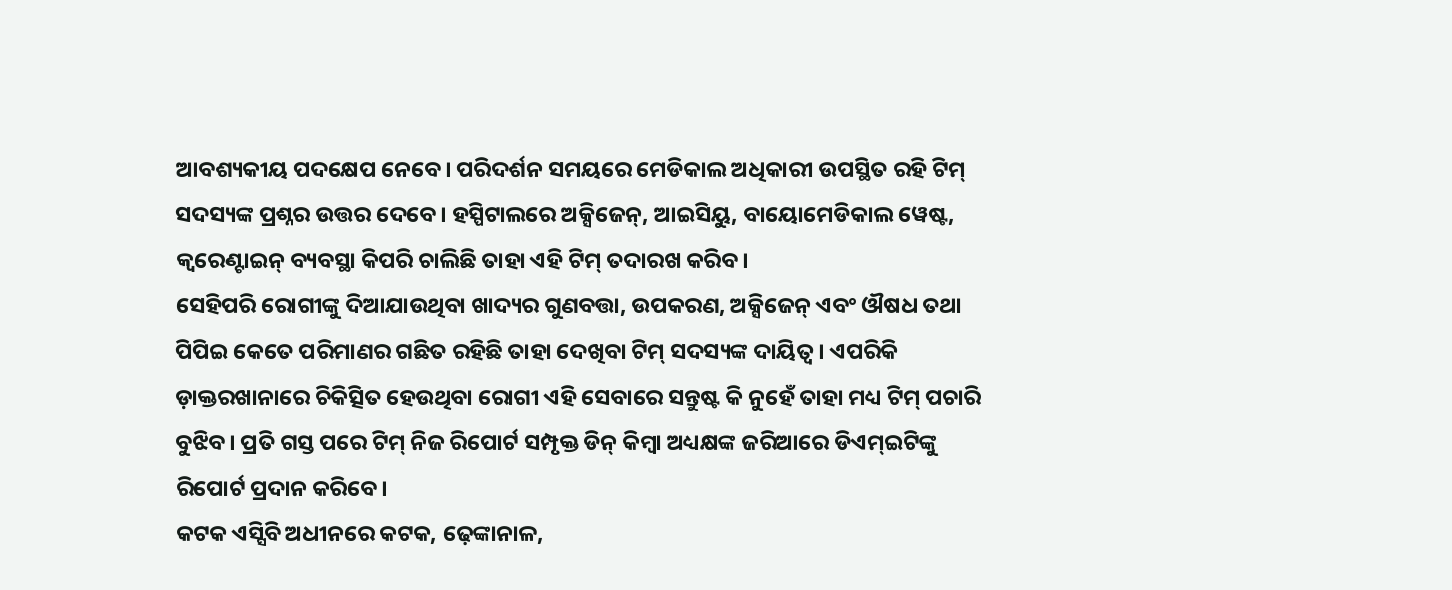ଆବଶ୍ୟକୀୟ ପଦକ୍ଷେପ ନେବେ। ପରିଦର୍ଶନ ସମୟରେ ମେଡିକାଲ ଅଧିକାରୀ ଉପସ୍ଥିତ ରହି ଟିମ୍ ସଦସ୍ୟଙ୍କ ପ୍ରଶ୍ନର ଉତ୍ତର ଦେବେ। ହସ୍ପିଟାଲରେ ଅକ୍ସିଜେନ୍, ଆଇସିୟୁ, ବାୟୋମେଡିକାଲ ୱେଷ୍ଟ, କ୍ୱରେଣ୍ଟାଇନ୍ ବ୍ୟବସ୍ଥା କିପରି ଚାଲିଛି ତାହା ଏହି ଟିମ୍ ତଦାରଖ କରିବ।
ସେହିପରି ରୋଗୀଙ୍କୁ ଦିଆଯାଉଥିବା ଖାଦ୍ୟର ଗୁଣବତ୍ତା, ଉପକରଣ, ଅକ୍ସିଜେନ୍ ଏବଂ ଔଷଧ ତଥା ପିପିଇ କେତେ ପରିମାଣର ଗଛିତ ରହିଛି ତାହା ଦେଖିବା ଟିମ୍ ସଦସ୍ୟଙ୍କ ଦାୟିତ୍ୱ। ଏପରିକି ଡ଼ାକ୍ତରଖାନାରେ ଚିକିତ୍ସିତ ହେଉଥିବା ରୋଗୀ ଏହି ସେବାରେ ସନ୍ତୁଷ୍ଟ କି ନୁହେଁ ତାହା ମଧ୍ୟ ଟିମ୍ ପଚାରି ବୁଝିବ। ପ୍ରତି ଗସ୍ତ ପରେ ଟିମ୍ ନିଜ ରିପୋର୍ଟ ସମ୍ପୃକ୍ତ ଡିନ୍ କିମ୍ବା ଅଧ୍ୟକ୍ଷଙ୍କ ଜରିଆରେ ଡିଏମ୍ଇଟିଙ୍କୁ ରିପୋର୍ଟ ପ୍ରଦାନ କରିବେ।
କଟକ ଏସ୍ସିବି ଅଧୀନରେ କଟକ, ଢ଼େଙ୍କାନାଳ,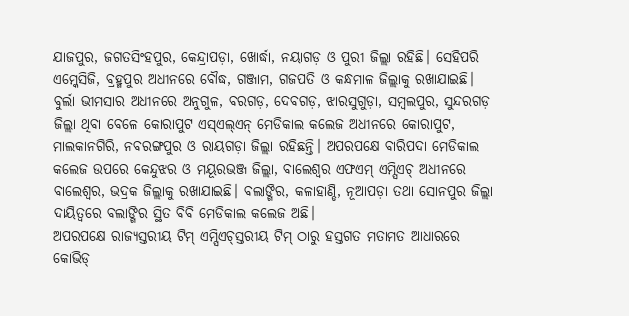ଯାଜପୁର, ଜଗତସିଂହପୁର, କେନ୍ଦ୍ରାପଡ଼ା, ଖୋର୍ଦ୍ଧା, ନୟାଗଡ଼ ଓ ପୁରୀ ଜିଲ୍ଲା ରହିଛି। ସେହିପରି ଏମ୍କେସିଜି, ବ୍ରହ୍ମପୁର ଅଧୀନରେ ବୌଦ୍ଧ, ଗଞ୍ଜାମ, ଗଜପତି ଓ କନ୍ଧମାଳ ଜିଲ୍ଲାକୁ ରଖାଯାଇଛି। ବୁର୍ଲା ଭୀମସାର ଅଧୀନରେ ଅନୁଗୁଳ, ବରଗଡ଼, ଦେବଗଡ଼, ଝାରସୁଗୁଡ଼ା, ସମ୍ବଲପୁର, ସୁନ୍ଦରଗଡ଼ ଜିଲ୍ଲା ଥିବା ବେଳେ କୋରାପୁଟ ଏସ୍ଏଲ୍ଏନ୍ ମେଡିକାଲ କଲେଜ ଅଧୀନରେ କୋରାପୁଟ, ମାଲକାନଗିରି, ନବରଙ୍ଗପୁର ଓ ରାୟଗଡ଼ା ଜିଲ୍ଲା ରହିଛନ୍ତି। ଅପରପକ୍ଷେ ବାରିପଦା ମେଡିକାଲ କଲେଜ ଉପରେ କେନ୍ଦୁଝର ଓ ମୟୂରଭଞ୍ଜ ଜିଲ୍ଲା, ବାଲେଶ୍ୱର ଏଫଏମ୍ ଏମ୍ସିଏଚ୍ ଅଧୀନରେ ବାଲେଶ୍ୱର, ଭଦ୍ରକ ଜିଲ୍ଲାକୁ ରଖାଯାଇଛି। ବଲାଙ୍ଗିର, କଳାହାଣ୍ଡି, ନୂଆପଡ଼ା ତଥା ସୋନପୁର ଜିଲ୍ଲା ଦାୟିତ୍ୱରେ ବଲାଙ୍ଗିର ସ୍ଥିତ ବିବି ମେଡିକାଲ କଲେଜ ଅଛି।
ଅପରପକ୍ଷେ ରାଜ୍ୟସ୍ତରୀୟ ଟିମ୍ ଏମ୍ସିଏଚ୍ସ୍ତରୀୟ ଟିମ୍ ଠାରୁ ହସ୍ତଗତ ମତାମତ ଆଧାରରେ କୋଭିଡ୍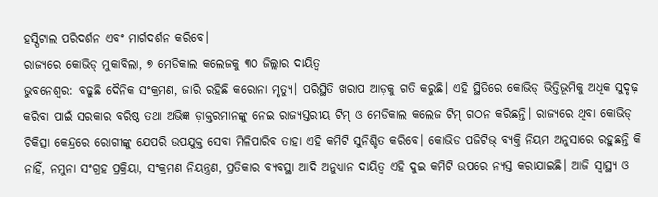ହସ୍ପିଟାଲ ପରିଦର୍ଶନ ଏବଂ ମାର୍ଗଦର୍ଶନ କରିବେ।
ରାଜ୍ୟରେ କୋଭିଡ୍ ମୁକାବିଲା, ୭ ମେଡିକାଲ କଲେଜକୁ ୩୦ ଜିଲ୍ଲାର ଦାୟିତ୍ବ
ଭୁବନେଶ୍ୱର: ବଢୁଛି ଦୈନିକ ସଂକ୍ରମଣ, ଜାରି ରହିଛି କରୋନା ମୃତ୍ୟୁ। ପରିସ୍ଥିତି ଖରାପ ଆଡ଼କୁ ଗତି କରୁଛି। ଏହି ସ୍ଥିତିରେ କୋଭିଡ୍ ଭିତ୍ତିଭୂମିକୁ ଅଧିକ ସୁଦୃଢ଼ କରିବା ପାଇଁ ସରକାର ବରିଷ୍ଠ ତଥା ଅଭିଜ୍ଞ ଡ଼ାକ୍ତରମାନଙ୍କୁ ନେଇ ରାଜ୍ୟସ୍ତରୀୟ ଟିମ୍ ଓ ମେଡିକାଲ କଲେଜ ଟିମ୍ ଗଠନ କରିଛନ୍ତି। ରାଜ୍ୟରେ ଥିବା କୋଭିଡ୍ ଚିକିତ୍ସା କେନ୍ଦ୍ରରେ ରୋଗୀଙ୍କୁ ଯେପରି ଉପଯୁକ୍ତ ସେବା ମିଳିପାରିବ ତାହା ଏହି କମିଟି ସୁନିଶ୍ଚିତ କରିବେ। କୋଭିଡ ପଜିଟିଭ୍ ବ୍ୟକ୍ତି ନିୟମ ଅନୁସାରେ ରହୁଛନ୍ତି କି ନାହିଁ, ନମୁନା ସଂଗ୍ରହ ପ୍ରକ୍ରିୟା, ସଂକ୍ରମଣ ନିୟନ୍ତ୍ରଣ, ପ୍ରତିକାର ବ୍ୟବସ୍ଥା ଆଦି ଅନୁଧ୍ୟାନ ଦାୟିତ୍ୱ ଏହି ଦୁଇ କମିଟି ଉପରେ ନ୍ୟସ୍ତ କରାଯାଇଛି। ଆଜି ସ୍ୱାସ୍ଥ୍ୟ ଓ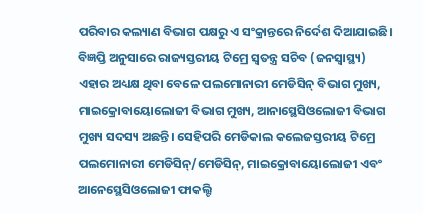ପରିବାର କଲ୍ୟାଣ ବିଭାଗ ପକ୍ଷରୁ ଏ ସଂକ୍ରାନ୍ତରେ ନିର୍ଦେଶ ଦିଆଯାଇଛି। ବିଜ୍ଞପ୍ତି ଅନୁସାରେ ରାଜ୍ୟସ୍ତରୀୟ ଟିମ୍ରେ ସ୍ୱତନ୍ତ୍ର ସଚିବ (ଜନସ୍ୱାସ୍ଥ୍ୟ) ଏହାର ଅଧ୍ୟକ୍ଷ ଥିବା ବେଳେ ପଲମୋନାରୀ ମେଡିସିନ୍ ବିଭାଗ ମୁଖ୍ୟ, ମାଇକ୍ରୋବାୟୋଲୋଜୀ ବିଭାଗ ମୁଖ୍ୟ, ଆନାସ୍ଥେସିଓଲୋଜୀ ବିଭାଗ ମୁଖ୍ୟ ସଦସ୍ୟ ଅଛନ୍ତି। ସେହିପରି ମେଡିକାଲ କଲେଜସ୍ତରୀୟ ଟିମ୍ରେ ପଲମୋନାରୀ ମେଡିସିନ୍/ମେଡିସିନ୍, ମାଇକ୍ରୋବାୟୋଲୋଜୀ ଏବଂ ଆନେସ୍ଥେସିଓଲୋଜୀ ଫାକଲ୍ଟି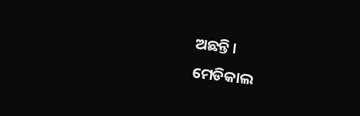ଅଛନ୍ତି।
ମେଡିକାଲ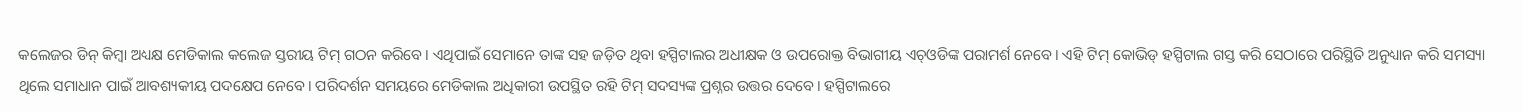କଲେଜର ଡିନ୍ କିମ୍ବା ଅଧ୍ୟକ୍ଷ ମେଡିକାଲ କଲେଜ ସ୍ତରୀୟ ଟିମ୍ ଗଠନ କରିବେ। ଏଥିପାଇଁ ସେମାନେ ତାଙ୍କ ସହ ଜଡ଼ିତ ଥିବା ହସ୍ପିଟାଲର ଅଧୀକ୍ଷକ ଓ ଉପରୋକ୍ତ ବିଭାଗୀୟ ଏଚ୍ଓଡିଙ୍କ ପରାମର୍ଶ ନେବେ। ଏହି ଟିମ୍ କୋଭିଡ୍ ହସ୍ପିଟାଲ ଗସ୍ତ କରି ସେଠାରେ ପରିସ୍ଥିତି ଅନୁଧ୍ୟାନ କରି ସମସ୍ୟା ଥିଲେ ସମାଧାନ ପାଇଁ ଆବଶ୍ୟକୀୟ ପଦକ୍ଷେପ ନେବେ। ପରିଦର୍ଶନ ସମୟରେ ମେଡିକାଲ ଅଧିକାରୀ ଉପସ୍ଥିତ ରହି ଟିମ୍ ସଦସ୍ୟଙ୍କ ପ୍ରଶ୍ନର ଉତ୍ତର ଦେବେ। ହସ୍ପିଟାଲରେ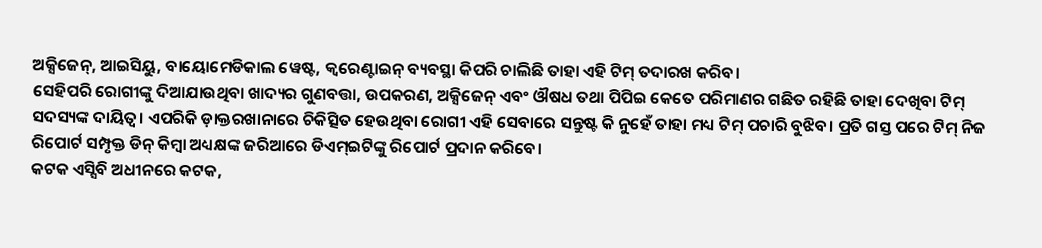ଅକ୍ସିଜେନ୍, ଆଇସିୟୁ, ବାୟୋମେଡିକାଲ ୱେଷ୍ଟ, କ୍ୱରେଣ୍ଟାଇନ୍ ବ୍ୟବସ୍ଥା କିପରି ଚାଲିଛି ତାହା ଏହି ଟିମ୍ ତଦାରଖ କରିବ।
ସେହିପରି ରୋଗୀଙ୍କୁ ଦିଆଯାଉଥିବା ଖାଦ୍ୟର ଗୁଣବତ୍ତା, ଉପକରଣ, ଅକ୍ସିଜେନ୍ ଏବଂ ଔଷଧ ତଥା ପିପିଇ କେତେ ପରିମାଣର ଗଛିତ ରହିଛି ତାହା ଦେଖିବା ଟିମ୍ ସଦସ୍ୟଙ୍କ ଦାୟିତ୍ୱ। ଏପରିକି ଡ଼ାକ୍ତରଖାନାରେ ଚିକିତ୍ସିତ ହେଉଥିବା ରୋଗୀ ଏହି ସେବାରେ ସନ୍ତୁଷ୍ଟ କି ନୁହେଁ ତାହା ମଧ୍ୟ ଟିମ୍ ପଚାରି ବୁଝିବ। ପ୍ରତି ଗସ୍ତ ପରେ ଟିମ୍ ନିଜ ରିପୋର୍ଟ ସମ୍ପୃକ୍ତ ଡିନ୍ କିମ୍ବା ଅଧ୍ୟକ୍ଷଙ୍କ ଜରିଆରେ ଡିଏମ୍ଇଟିଙ୍କୁ ରିପୋର୍ଟ ପ୍ରଦାନ କରିବେ।
କଟକ ଏସ୍ସିବି ଅଧୀନରେ କଟକ,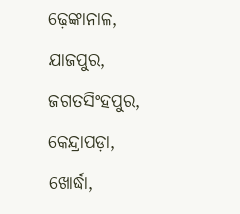ଢ଼େଙ୍କାନାଳ, ଯାଜପୁର, ଜଗତସିଂହପୁର, କେନ୍ଦ୍ରାପଡ଼ା, ଖୋର୍ଦ୍ଧା,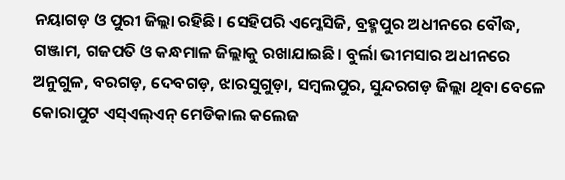ନୟାଗଡ଼ ଓ ପୁରୀ ଜିଲ୍ଲା ରହିଛି। ସେହିପରି ଏମ୍କେସିଜି, ବ୍ରହ୍ମପୁର ଅଧୀନରେ ବୌଦ୍ଧ, ଗଞ୍ଜାମ, ଗଜପତି ଓ କନ୍ଧମାଳ ଜିଲ୍ଲାକୁ ରଖାଯାଇଛି। ବୁର୍ଲା ଭୀମସାର ଅଧୀନରେ ଅନୁଗୁଳ, ବରଗଡ଼, ଦେବଗଡ଼, ଝାରସୁଗୁଡ଼ା, ସମ୍ବଲପୁର, ସୁନ୍ଦରଗଡ଼ ଜିଲ୍ଲା ଥିବା ବେଳେ କୋରାପୁଟ ଏସ୍ଏଲ୍ଏନ୍ ମେଡିକାଲ କଲେଜ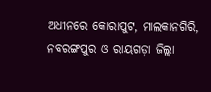ଅଧୀନରେ କୋରାପୁଟ, ମାଲକାନଗିରି, ନବରଙ୍ଗପୁର ଓ ରାୟଗଡ଼ା ଜିଲ୍ଲା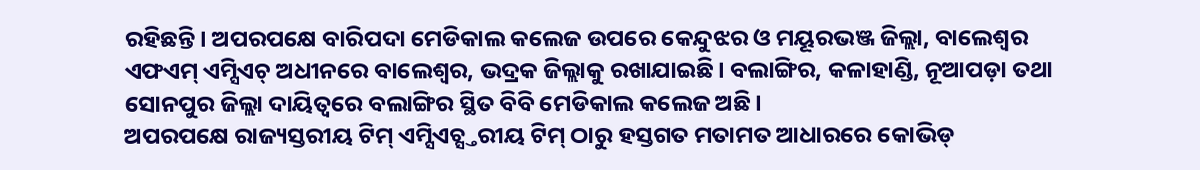ରହିଛନ୍ତି। ଅପରପକ୍ଷେ ବାରିପଦା ମେଡିକାଲ କଲେଜ ଉପରେ କେନ୍ଦୁଝର ଓ ମୟୂରଭଞ୍ଜ ଜିଲ୍ଲା, ବାଲେଶ୍ୱର ଏଫଏମ୍ ଏମ୍ସିଏଚ୍ ଅଧୀନରେ ବାଲେଶ୍ୱର, ଭଦ୍ରକ ଜିଲ୍ଲାକୁ ରଖାଯାଇଛି। ବଲାଙ୍ଗିର, କଳାହାଣ୍ଡି, ନୂଆପଡ଼ା ତଥା ସୋନପୁର ଜିଲ୍ଲା ଦାୟିତ୍ୱରେ ବଲାଙ୍ଗିର ସ୍ଥିତ ବିବି ମେଡିକାଲ କଲେଜ ଅଛି।
ଅପରପକ୍ଷେ ରାଜ୍ୟସ୍ତରୀୟ ଟିମ୍ ଏମ୍ସିଏଚ୍ସ୍ତରୀୟ ଟିମ୍ ଠାରୁ ହସ୍ତଗତ ମତାମତ ଆଧାରରେ କୋଭିଡ୍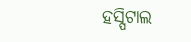ହସ୍ପିଟାଲ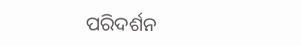ପରିଦର୍ଶନ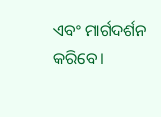ଏବଂ ମାର୍ଗଦର୍ଶନ କରିବେ।